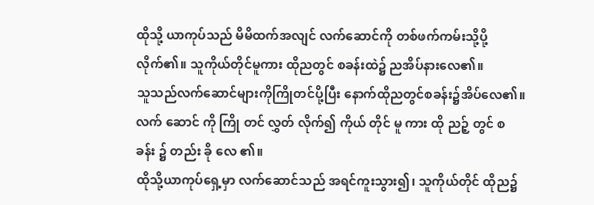ထိုသို့ ယာကုပ်သည် မိမိထက်အလျင် လက်ဆောင်ကို တစ်ဖက်ကမ်းသို့ပို့လိုက်၏။ သူကိုယ်တိုင်မူကား ထိုညတွင် စခန်းထဲ၌ ညအိပ်နားလေ၏။
သူသည်လက်ဆောင်များကိုကြိုတင်ပို့ပြီး နောက်ထိုညတွင်စခန်း၌အိပ်လေ၏။
လက် ဆောင် ကို ကြို တင် လွှတ် လိုက်၍ ကိုယ် တိုင် မူ ကား ထို ညဉ့် တွင် စ ခန်း ၌ တည်း ခို လေ ၏။
ထိုသို့ယာကုပ်ရှေ့မှာ လက်ဆောင်သည် အရင်ကူးသွား၍၊ သူကိုယ်တိုင် ထိုည၌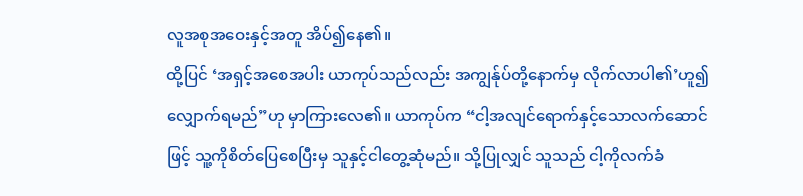လူအစုအဝေးနှင့်အတူ အိပ်၍နေ၏။
ထို့ပြင် ‘အရှင့်အစေအပါး ယာကုပ်သည်လည်း အကျွန်ုပ်တို့နောက်မှ လိုက်လာပါ၏’ဟူ၍ လျှောက်ရမည်”ဟု မှာကြားလေ၏။ ယာကုပ်က “ငါ့အလျင်ရောက်နှင့်သောလက်ဆောင်ဖြင့် သူ့ကိုစိတ်ပြေစေပြီးမှ သူနှင့်ငါတွေ့ဆုံမည်။ သို့ပြုလျှင် သူသည် ငါ့ကိုလက်ခံ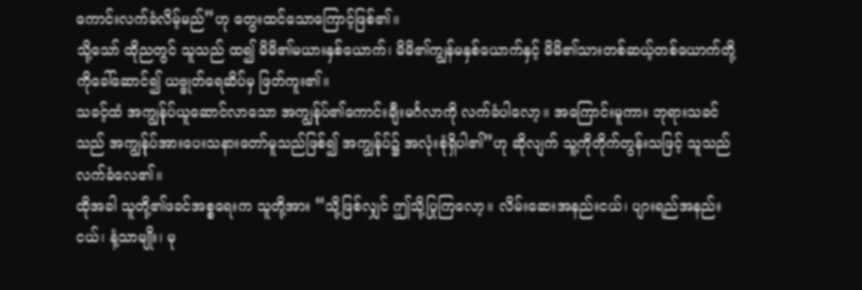ကောင်းလက်ခံလိမ့်မည်”ဟု တွေးထင်သောကြောင့်ဖြစ်၏။
သို့သော် ထိုညတွင် သူသည် ထ၍ မိမိ၏မယားနှစ်ယောက်၊ မိမိ၏ကျွန်မနှစ်ယောက်နှင့် မိမိ၏သားတစ်ဆယ့်တစ်ယောက်တို့ကိုခေါ်ဆောင်၍ ယဗ္ဗုတ်ရေဆိပ်မှ ဖြတ်ကူး၏။
သခင့်ထံ အကျွန်ုပ်ယူဆောင်လာသော အကျွန်ုပ်၏ကောင်းချီးမင်္ဂလာကို လက်ခံပါလော့။ အကြောင်းမူကား ဘုရားသခင်သည် အကျွန်ုပ်အားပေးသနားတော်မူသည်ဖြစ်၍ အကျွန်ုပ်၌ အလုံးစုံရှိပါ၏”ဟု ဆိုလျက် သူ့ကိုတိုက်တွန်းသဖြင့် သူသည်လက်ခံလေ၏။
ထိုအခါ သူတို့၏ဖခင်အစ္စရေးက သူတို့အား “သို့ဖြစ်လျှင် ဤသို့ပြုကြလော့။ လိမ်းဆေးအနည်းငယ်၊ ပျားရည်အနည်းငယ်၊ နံ့သာမျိုး၊ မု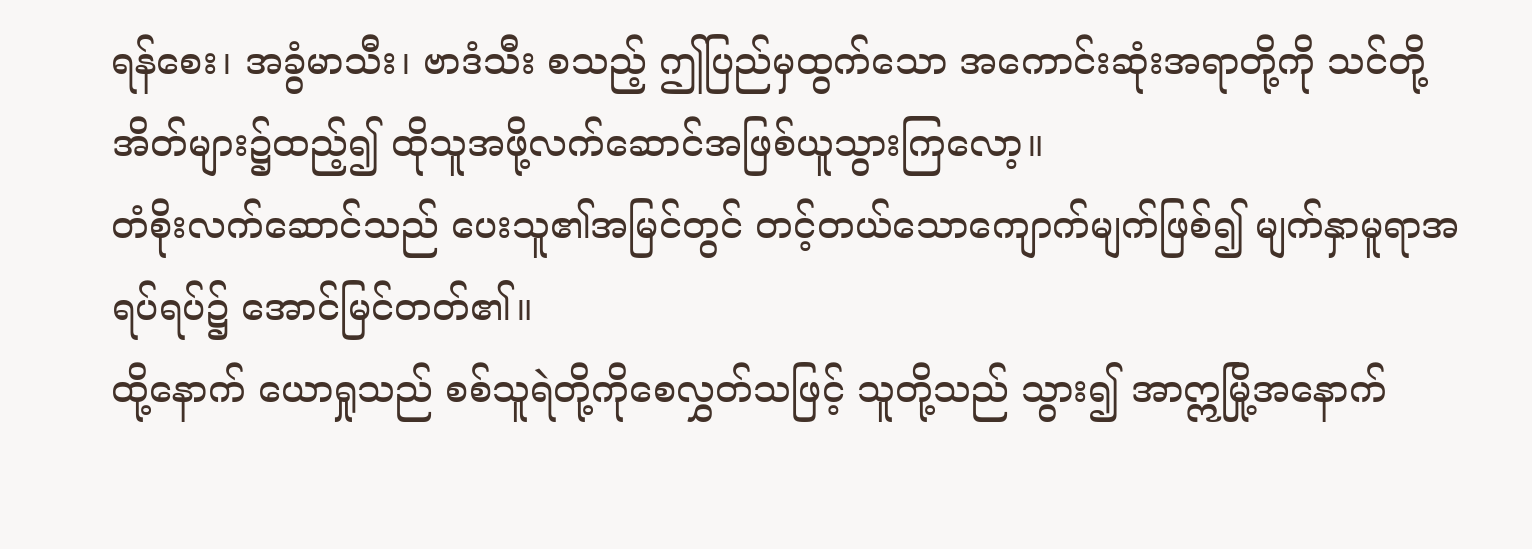ရန်စေး၊ အခွံမာသီး၊ ဗာဒံသီး စသည့် ဤပြည်မှထွက်သော အကောင်းဆုံးအရာတို့ကို သင်တို့အိတ်များ၌ထည့်၍ ထိုသူအဖို့လက်ဆောင်အဖြစ်ယူသွားကြလော့။
တံစိုးလက်ဆောင်သည် ပေးသူ၏အမြင်တွင် တင့်တယ်သောကျောက်မျက်ဖြစ်၍ မျက်နှာမူရာအရပ်ရပ်၌ အောင်မြင်တတ်၏။
ထို့နောက် ယောရှုသည် စစ်သူရဲတို့ကိုစေလွှတ်သဖြင့် သူတို့သည် သွား၍ အာဣမြို့အနောက်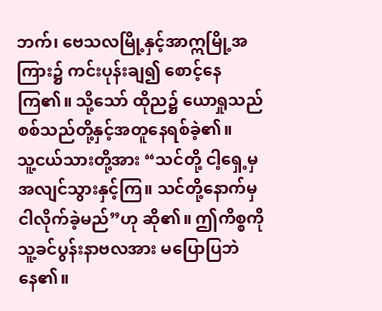ဘက်၊ ဗေသလမြို့နှင့်အာဣမြို့အကြား၌ ကင်းပုန်းချ၍ စောင့်နေကြ၏။ သို့သော် ထိုည၌ ယောရှုသည် စစ်သည်တို့နှင့်အတူနေရစ်ခဲ့၏။
သူ့ငယ်သားတို့အား “သင်တို့ ငါ့ရှေ့မှ အလျင်သွားနှင့်ကြ။ သင်တို့နောက်မှ ငါလိုက်ခဲ့မည်”ဟု ဆို၏။ ဤကိစ္စကို သူ့ခင်ပွန်းနာဗလအား မပြောပြဘဲနေ၏။